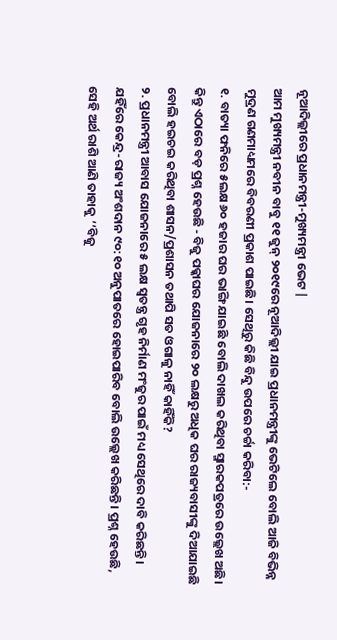ନୂଆଦିଲ୍ଲୀରେ ପ୍ରଧାନମନ୍ତ୍ରୀ-ମୁଖ୍ୟମନ୍ତ୍ରୀ ଭେଟ |
ଆମ ମୁଖ୍ୟମନ୍ତ୍ରୀ ନବୀନ ବାବୁ ୧୧ ଜୁନ୍ ୨୦୧୯ରେ ନୂଆଦିଲ୍ଲୀ ଯାଇ ପ୍ରଧାନମନ୍ତ୍ରୀଙ୍କୁ ଭେଟିଲେ ବୋଲି ଆଜି ବିଭିନ୍ନ ମୁଦ୍ରଣ ଗଣମାଧ୍ୟମରେ ବିବରଣୀ ପ୍ରକାଶ ପାଇଛି। ସେଥିରୁ କିଛି ବିନ୍ଦୁ ଉପରେ ଚର୍ଚ୍ଚା କରିବା:-
୧. ବାତ୍ୟା ଫନିରେ ୫ଲକ୍ଷ ୬୦ ହଜାର ଘର ଭାଙ୍ଗି ଯାଇଛି ବୋଲି ଦାଖଲ କରିଥିବା ସ୍ମାରକପତ୍ରରେ ଉଲ୍ଲେଖ ଅଛି। କିନ୍ତୁ ଏଠାରେ ବଡ଼ ପ୍ରଶ୍ନ ହେଉଛି - ବିଜୁ ପକ୍କାଘର ଯୋଜନାରେ ୨୦ ଲକ୍ଷରୁ ଅଧିକ ଘର ରାଜ୍ୟବାସୀଙ୍କୁ ଦିଆଯାଇଛି ବୋଲି ହଇଚଇ କରିଥିବା ଶାସନ/ପ୍ରଶାସନ ତଥାପି ସତ ଓଗାଳୁ ନାହିଁ କାହିଁକି?
୨. ପ୍ରଧାନମନ୍ତ୍ରୀ ଆବାସ ଯୋଜନାରେ ୫ ଲକ୍ଷ ସ୍ୱତନ୍ତ୍ର ଗୃହ ନିର୍ମାଣ ମଂଜୁର ପାଇଁ ମଧ୍ୟ ସେଥିରେ ଦାବି କରିଛନ୍ତି। ଯହିଁରେ କେନ୍ଦ୍ର-ରାଜ୍ୟ ଅଂଶଦାନ ୯୦:୧୦ ଅନୁପାତରେ ହୋଇପାରିବ ବୋଲି ଉଲ୍ଲେଖ କରିଛନ୍ତି। ପ୍ରଶ୍ନ ହେଉଛି, ସେହି ଅର୍ଥ ରାଶି ଆଣି ତାହାକୁ ‘‘ବିଜୁ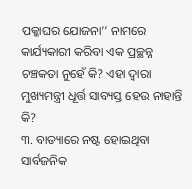ପକ୍କାଘର ଯୋଜନା’’ ନାମରେ କାର୍ଯ୍ୟକାରୀ କରିବା ଏକ ପ୍ରଚ୍ଛନ୍ନ ଚଞ୍ଚକତା ନୁହେଁ କି? ଏହା ଦ୍ୱାରା ମୁଖ୍ୟମନ୍ତ୍ରୀ ଧୂର୍ତ୍ତ ସାବ୍ୟସ୍ତ ହେଉ ନାହାନ୍ତି କି?
୩. ବାତ୍ୟାରେ ନଷ୍ଟ ହୋଇଥିବା ସାର୍ବଜନିକ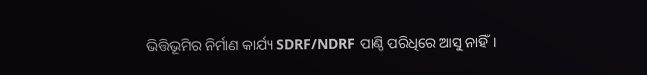ଭିତ୍ତିଭୂମିର ନିର୍ମାଣ କାର୍ଯ୍ୟ SDRF/NDRF ପାଣ୍ଠି ପରିଧିରେ ଆସୁ ନାହିଁ।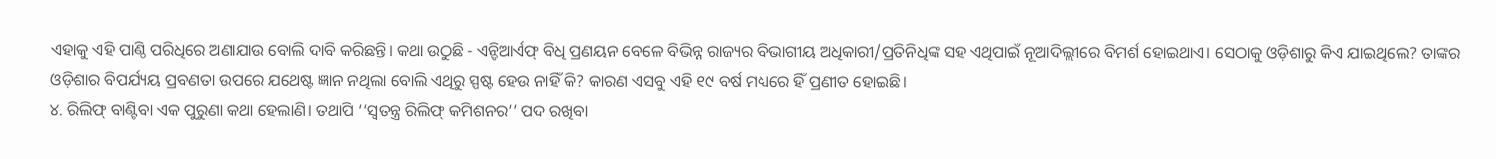ଏହାକୁ ଏହି ପାଣ୍ଠି ପରିଧିରେ ଅଣାଯାଉ ବୋଲି ଦାବି କରିଛନ୍ତି। କଥା ଉଠୁଛି - ଏନ୍ଡିଆର୍ଏଫ୍ ବିଧି ପ୍ରଣୟନ ବେଳେ ବିଭିନ୍ନ ରାଜ୍ୟର ବିଭାଗୀୟ ଅଧିକାରୀ/ପ୍ରତିନିଧିଙ୍କ ସହ ଏଥିପାଇଁ ନୂଆଦିଲ୍ଲୀରେ ବିମର୍ଶ ହୋଇଥାଏ। ସେଠାକୁ ଓଡ଼ିଶାରୁ କିଏ ଯାଇଥିଲେ? ତାଙ୍କର ଓଡ଼ିଶାର ବିପର୍ଯ୍ୟୟ ପ୍ରବଣତା ଉପରେ ଯଥେଷ୍ଟ ଜ୍ଞାନ ନଥିଲା ବୋଲି ଏଥିରୁ ସ୍ପଷ୍ଟ ହେଉ ନାହିଁ କି? କାରଣ ଏସବୁ ଏହି ୧୯ ବର୍ଷ ମଧ୍ୟରେ ହିଁ ପ୍ରଣୀତ ହୋଇଛି।
୪. ରିଲିଫ୍ ବାଣ୍ଟିବା ଏକ ପୁରୁଣା କଥା ହେଲାଣି। ତଥାପି ‘‘ସ୍ୱତନ୍ତ୍ର ରିଲିଫ୍ କମିଶନର’’ ପଦ ରଖିବା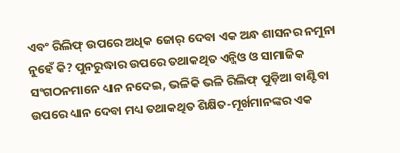ଏବଂ ରିଲିଫ୍ ଉପରେ ଅଧିକ ଜୋର୍ ଦେବା ଏକ ଅନ୍ଧ ଶାସନର ନମୁନା ନୁହେଁ କି? ପୁନରୁଦ୍ଧାର ଉପରେ ତଥାକଥିତ ଏନ୍ଜିଓ ଓ ସାମାଜିକ ସଂଗଠନମାନେ ଧ୍ୟାନ ନଦେଇ, ଭଳିକି ଭଳି ରିଲିଫ୍ ପୁଡ଼ିଆ ବାଣ୍ଟିବା ଉପରେ ଧ୍ୟାନ ଦେବା ମଧ୍ୟ ତଥାକଥିତ ଶିକ୍ଷିତ-ମୂର୍ଖମାନଙ୍କର ଏକ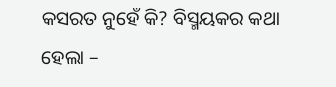କସରତ ନୁହେଁ କି? ବିସ୍ମୟକର କଥା ହେଲା –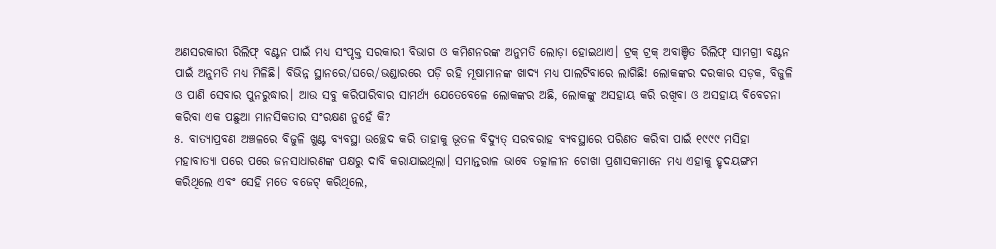ଅଣସରକାରୀ ରିଲିଫ୍ ବଣ୍ଟନ ପାଇଁ ମଧ୍ୟ ସଂପୃକ୍ତ ସରକାରୀ ବିଭାଗ ଓ କମିଶନରଙ୍କ ଅନୁମତି ଲୋଡ଼ା ହୋଇଥାଏ। ଟ୍ରକ୍ ଟ୍ରକ୍ ଅବାଞ୍ଚିତ ରିଲିଫ୍ ସାମଗ୍ରୀ ବଣ୍ଟନ ପାଇଁ ଅନୁମତି ମଧ୍ୟ ମିଳିଛି। ବିଭିନ୍ନ ସ୍ଥାନରେ/ଘରେ/ଭଣ୍ଡାରରେ ପଡ଼ି ରହି ମୂଷାମାନଙ୍କ ଖାଦ୍ୟ ମଧ୍ୟ ପାଲଟିବାରେ ଲାଗିଛି! ଲୋକଙ୍କର ଦରକାର ସଡ଼କ, ବିଜୁଳି ଓ ପାଣି ସେବାର ପୁନରୁଦ୍ଧାର। ଆଉ ସବୁ କରିପାରିବାର ସାମର୍ଥ୍ୟ ଯେତେବେଳେ ଲୋକଙ୍କର ଅଛି, ଲୋକଙ୍କୁ ଅସହାୟ କରି ରଖିବା ଓ ଅସହାୟ ବିବେଚନା କରିବା ଏକ ପଛୁଆ ମାନସିକତାର ସଂରକ୍ଷଣ ନୁହେଁ କି?
୫. ବାତ୍ୟାପ୍ରବଣ ଅଞ୍ଚଳରେ ବିଜୁଳି ଖୁଣ୍ଟ ବ୍ୟବସ୍ଥା ଉଚ୍ଛେଦ କରି ତାହାକୁ ଭୂତଳ ବିଦ୍ୟୁତ୍ ସରବରାହ ବ୍ୟବସ୍ଥାରେ ପରିଣତ କରିବା ପାଇଁ ୧୯୯୯ ମସିହା ମହାବାତ୍ୟା ପରେ ପରେ ଜନସାଧାରଣଙ୍କ ପକ୍ଷରୁ ଦାବି କରାଯାଇଥିଲା। ସମାନ୍ତରାଳ ଭାବେ ତତ୍କାଳୀନ ଚୋଖା ପ୍ରଶାସକମାନେ ମଧ୍ୟ ଏହାକୁ ହୃଦୟଙ୍ଗମ କରିଥିଲେ ଏବଂ ସେହି ମତେ ବଜେଟ୍ କରିଥିଲେ,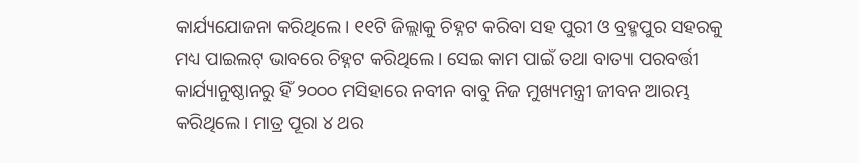କାର୍ଯ୍ୟଯୋଜନା କରିଥିଲେ। ୧୧ଟି ଜିଲ୍ଲାକୁ ଚିହ୍ନଟ କରିବା ସହ ପୁରୀ ଓ ବ୍ରହ୍ମପୁର ସହରକୁ ମଧ୍ୟ ପାଇଲଟ୍ ଭାବରେ ଚିହ୍ନଟ କରିଥିଲେ। ସେଇ କାମ ପାଇଁ ତଥା ବାତ୍ୟା ପରବର୍ତ୍ତୀ କାର୍ଯ୍ୟାନୁଷ୍ଠାନରୁ ହିଁ ୨୦୦୦ ମସିହାରେ ନବୀନ ବାବୁ ନିଜ ମୁଖ୍ୟମନ୍ତ୍ରୀ ଜୀବନ ଆରମ୍ଭ କରିଥିଲେ। ମାତ୍ର ପୂରା ୪ ଥର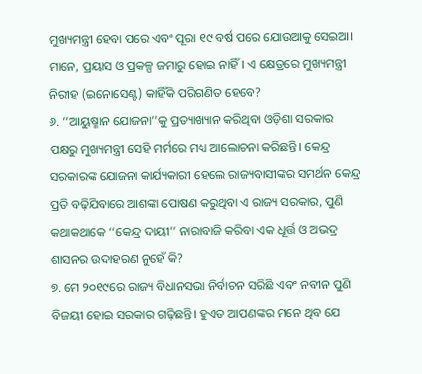ମୁଖ୍ୟମନ୍ତ୍ରୀ ହେବା ପରେ ଏବଂ ପୂରା ୧୯ ବର୍ଷ ପରେ ଯୋଉଆକୁ ସେଇଆ। ମାନେ, ପ୍ରୟାସ ଓ ପ୍ରକଳ୍ପ ଜମାରୁ ହୋଇ ନାହିଁ। ଏ କ୍ଷେତ୍ରରେ ମୁଖ୍ୟମନ୍ତ୍ରୀ ନିରୀହ (ଇନୋସେଣ୍ଟ) କାହିଁକି ପରିଗଣିତ ହେବେ?
୬. ‘‘ଆୟୁଷ୍ମାନ ଯୋଜନା’’କୁ ପ୍ରତ୍ୟାଖ୍ୟାନ କରିଥିବା ଓଡ଼ିଶା ସରକାର ପକ୍ଷରୁ ମୁଖ୍ୟମନ୍ତ୍ରୀ ସେହି ମର୍ମରେ ମଧ୍ୟ ଆଲୋଚନା କରିଛନ୍ତି। କେନ୍ଦ୍ର ସରକାରଙ୍କ ଯୋଜନା କାର୍ଯ୍ୟକାରୀ ହେଲେ ରାଜ୍ୟବାସୀଙ୍କର ସମର୍ଥନ କେନ୍ଦ୍ର ପ୍ରତି ବଢ଼ିଯିବାରେ ଆଶଙ୍କା ପୋଷଣ କରୁଥିବା ଏ ରାଜ୍ୟ ସରକାର, ପୁଣି କଥାକଥାକେ ‘‘କେନ୍ଦ୍ର ଦାୟୀ’’ ନାରାବାଜି କରିବା ଏକ ଧୂର୍ତ୍ତ ଓ ଅଭଦ୍ର ଶାସନର ଉଦାହରଣ ନୁହେଁ କି?
୭. ମେ ୨୦୧୯ରେ ରାଜ୍ୟ ବିଧାନସଭା ନିର୍ବାଚନ ସରିଛି ଏବଂ ନବୀନ ପୁଣି ବିଜୟୀ ହୋଇ ସରକାର ଗଢ଼ିଛନ୍ତି। ହୁଏତ ଆପଣଙ୍କର ମନେ ଥିବ ଯେ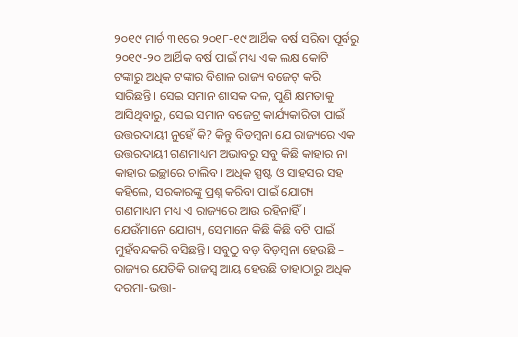୨୦୧୯ ମାର୍ଚ ୩୧ରେ ୨୦୧୮-୧୯ ଆର୍ଥିକ ବର୍ଷ ସରିବା ପୂର୍ବରୁ ୨୦୧୯-୨୦ ଆର୍ଥିକ ବର୍ଷ ପାଇଁ ମଧ୍ୟ ଏକ ଲକ୍ଷ କୋଟି ଟଙ୍କାରୁ ଅଧିକ ଟଙ୍କାର ବିଶାଳ ରାଜ୍ୟ ବଜେଟ୍ କରି ସାରିଛନ୍ତି। ସେଇ ସମାନ ଶାସକ ଦଳ, ପୁଣି କ୍ଷମତାକୁ ଆସିଥିବାରୁ, ସେଇ ସମାନ ବଜେଟ୍ର କାର୍ଯ୍ୟକାରିତା ପାଇଁ ଉତ୍ତରଦାୟୀ ନୁହେଁ କି? କିନ୍ତୁ ବିଡମ୍ବନା ଯେ ରାଜ୍ୟରେ ଏକ ଉତ୍ତରଦାୟୀ ଗଣମାଧ୍ୟମ ଅଭାବରୁ ସବୁ କିଛି କାହାର ନା କାହାର ଇଚ୍ଛାରେ ଚାଲିବ। ଅଧିକ ସ୍ପଷ୍ଟ ଓ ସାହସର ସହ କହିଲେ, ସରକାରଙ୍କୁ ପ୍ରଶ୍ନ କରିବା ପାଇଁ ଯୋଗ୍ୟ ଗଣମାଧ୍ୟମ ମଧ୍ୟ ଏ ରାଜ୍ୟରେ ଆଉ ରହିନାହିଁ। ଯେଉଁମାନେ ଯୋଗ୍ୟ, ସେମାନେ କିଛି କିଛି ବଟି ପାଇଁ ମୁହଁବନ୍ଦକରି ବସିଛନ୍ତି। ସବୁଠୁ ବଡ଼ ବିଡ଼ମ୍ବନା ହେଉଛି – ରାଜ୍ୟର ଯେତିକି ରାଜସ୍ୱ ଆୟ ହେଉଛି ତାହାଠାରୁ ଅଧିକ ଦରମା-ଭତ୍ତା-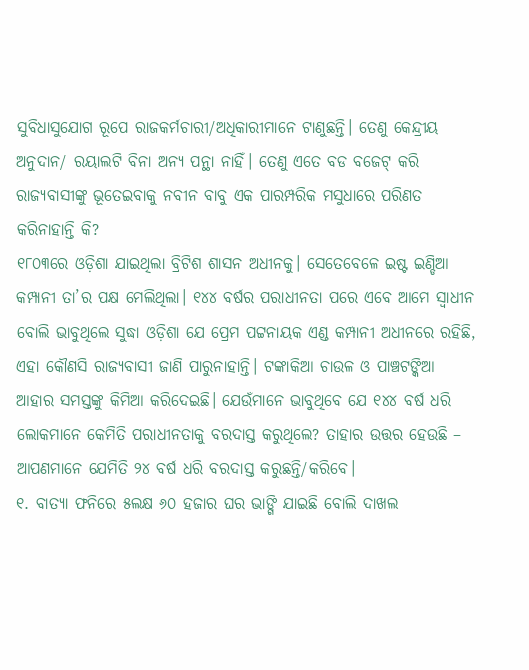ସୁବିଧାସୁଯୋଗ ରୂପେ ରାଜକର୍ମଚାରୀ/ଅଧିକାରୀମାନେ ଟାଣୁଛନ୍ତି। ତେଣୁ କେନ୍ଦ୍ରୀୟ ଅନୁଦାନ/ ରୟାଲଟି ବିନା ଅନ୍ୟ ପନ୍ଥା ନାହିଁ। ତେଣୁ ଏତେ ବଡ ବଜେଟ୍ କରି ରାଜ୍ୟବାସୀଙ୍କୁ ଭୂତେଇବାକୁ ନବୀନ ବାବୁ ଏକ ପାରମ୍ପରିକ ମସୁଧାରେ ପରିଣତ କରିନାହାନ୍ତି କି?
୧୮୦୩ରେ ଓଡ଼ିଶା ଯାଇଥିଲା ବ୍ରିଟିଶ ଶାସନ ଅଧୀନକୁ। ସେତେବେଳେ ଇଷ୍ଟ ଇଣ୍ଡିଆ କମ୍ପାନୀ ତା’ର ପକ୍ଷ ମେଲିଥିଲା। ୧୪୪ ବର୍ଷର ପରାଧୀନତା ପରେ ଏବେ ଆମେ ସ୍ୱାଧୀନ ବୋଲି ଭାବୁଥିଲେ ସୁଦ୍ଧା ଓଡ଼ିଶା ଯେ ପ୍ରେମ ପଟ୍ଟନାୟକ ଏଣ୍ଡ କମ୍ପାନୀ ଅଧୀନରେ ରହିଛି, ଏହା କୌଣସି ରାଜ୍ୟବାସୀ ଜାଣି ପାରୁନାହାନ୍ତି। ଟଙ୍କାକିଆ ଚାଉଳ ଓ ପାଞ୍ଚଟଙ୍କିଆ ଆହାର ସମସ୍ତଙ୍କୁ କିମିଆ କରିଦେଇଛି। ଯେଉଁମାନେ ଭାବୁଥିବେ ଯେ ୧୪୪ ବର୍ଷ ଧରି ଲୋକମାନେ କେମିତି ପରାଧୀନତାକୁ ବରଦାସ୍ତ କରୁଥିଲେ? ତାହାର ଉତ୍ତର ହେଉଛି – ଆପଣମାନେ ଯେମିତି ୨୪ ବର୍ଷ ଧରି ବରଦାସ୍ତ କରୁଛନ୍ତି/କରିବେ।
୧. ବାତ୍ୟା ଫନିରେ ୫ଲକ୍ଷ ୬୦ ହଜାର ଘର ଭାଙ୍ଗି ଯାଇଛି ବୋଲି ଦାଖଲ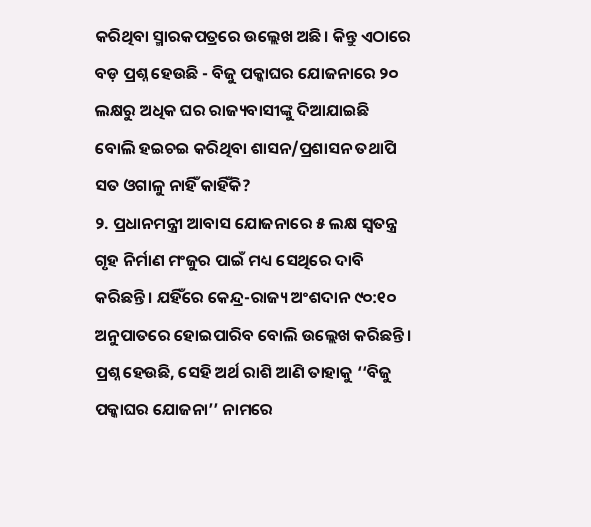କରିଥିବା ସ୍ମାରକପତ୍ରରେ ଉଲ୍ଲେଖ ଅଛି। କିନ୍ତୁ ଏଠାରେ ବଡ଼ ପ୍ରଶ୍ନ ହେଉଛି - ବିଜୁ ପକ୍କାଘର ଯୋଜନାରେ ୨୦ ଲକ୍ଷରୁ ଅଧିକ ଘର ରାଜ୍ୟବାସୀଙ୍କୁ ଦିଆଯାଇଛି ବୋଲି ହଇଚଇ କରିଥିବା ଶାସନ/ପ୍ରଶାସନ ତଥାପି ସତ ଓଗାଳୁ ନାହିଁ କାହିଁକି?
୨. ପ୍ରଧାନମନ୍ତ୍ରୀ ଆବାସ ଯୋଜନାରେ ୫ ଲକ୍ଷ ସ୍ୱତନ୍ତ୍ର ଗୃହ ନିର୍ମାଣ ମଂଜୁର ପାଇଁ ମଧ୍ୟ ସେଥିରେ ଦାବି କରିଛନ୍ତି। ଯହିଁରେ କେନ୍ଦ୍ର-ରାଜ୍ୟ ଅଂଶଦାନ ୯୦:୧୦ ଅନୁପାତରେ ହୋଇପାରିବ ବୋଲି ଉଲ୍ଲେଖ କରିଛନ୍ତି। ପ୍ରଶ୍ନ ହେଉଛି, ସେହି ଅର୍ଥ ରାଶି ଆଣି ତାହାକୁ ‘‘ବିଜୁ ପକ୍କାଘର ଯୋଜନା’’ ନାମରେ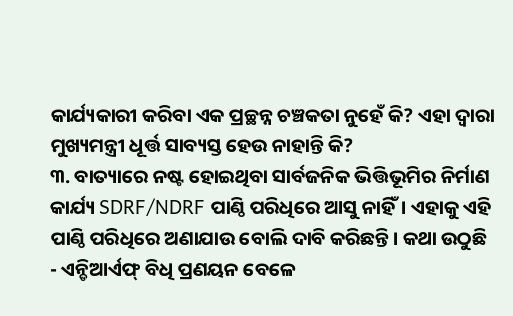କାର୍ଯ୍ୟକାରୀ କରିବା ଏକ ପ୍ରଚ୍ଛନ୍ନ ଚଞ୍ଚକତା ନୁହେଁ କି? ଏହା ଦ୍ୱାରା ମୁଖ୍ୟମନ୍ତ୍ରୀ ଧୂର୍ତ୍ତ ସାବ୍ୟସ୍ତ ହେଉ ନାହାନ୍ତି କି?
୩. ବାତ୍ୟାରେ ନଷ୍ଟ ହୋଇଥିବା ସାର୍ବଜନିକ ଭିତ୍ତିଭୂମିର ନିର୍ମାଣ କାର୍ଯ୍ୟ SDRF/NDRF ପାଣ୍ଠି ପରିଧିରେ ଆସୁ ନାହିଁ। ଏହାକୁ ଏହି ପାଣ୍ଠି ପରିଧିରେ ଅଣାଯାଉ ବୋଲି ଦାବି କରିଛନ୍ତି। କଥା ଉଠୁଛି - ଏନ୍ଡିଆର୍ଏଫ୍ ବିଧି ପ୍ରଣୟନ ବେଳେ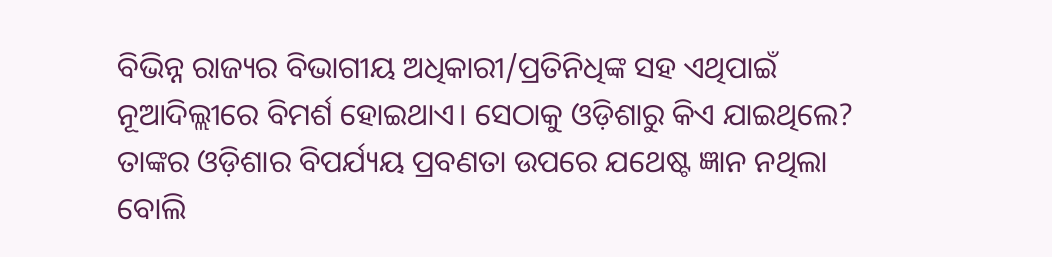ବିଭିନ୍ନ ରାଜ୍ୟର ବିଭାଗୀୟ ଅଧିକାରୀ/ପ୍ରତିନିଧିଙ୍କ ସହ ଏଥିପାଇଁ ନୂଆଦିଲ୍ଲୀରେ ବିମର୍ଶ ହୋଇଥାଏ। ସେଠାକୁ ଓଡ଼ିଶାରୁ କିଏ ଯାଇଥିଲେ? ତାଙ୍କର ଓଡ଼ିଶାର ବିପର୍ଯ୍ୟୟ ପ୍ରବଣତା ଉପରେ ଯଥେଷ୍ଟ ଜ୍ଞାନ ନଥିଲା ବୋଲି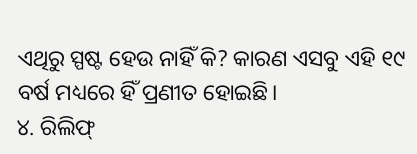ଏଥିରୁ ସ୍ପଷ୍ଟ ହେଉ ନାହିଁ କି? କାରଣ ଏସବୁ ଏହି ୧୯ ବର୍ଷ ମଧ୍ୟରେ ହିଁ ପ୍ରଣୀତ ହୋଇଛି।
୪. ରିଲିଫ୍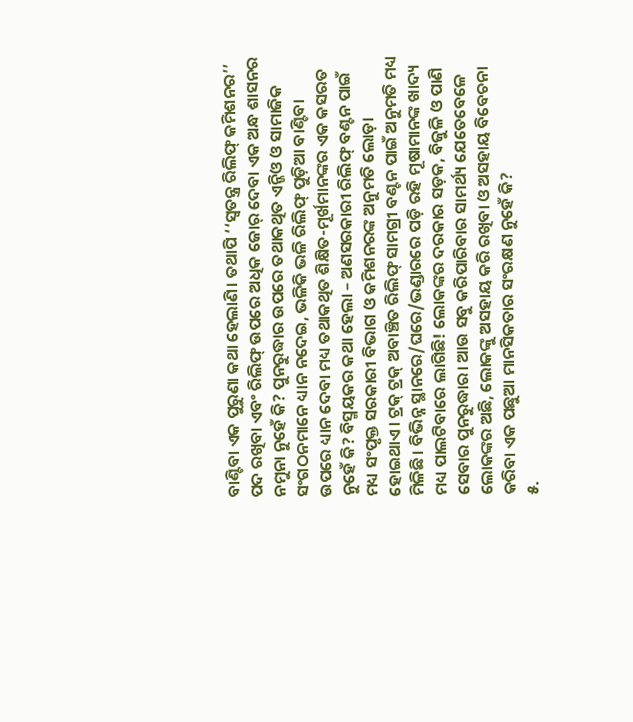ବାଣ୍ଟିବା ଏକ ପୁରୁଣା କଥା ହେଲାଣି। ତଥାପି ‘‘ସ୍ୱତନ୍ତ୍ର ରିଲିଫ୍ କମିଶନର’’ ପଦ ରଖିବା ଏବଂ ରିଲିଫ୍ ଉପରେ ଅଧିକ ଜୋର୍ ଦେବା ଏକ ଅନ୍ଧ ଶାସନର ନମୁନା ନୁହେଁ କି? ପୁନରୁଦ୍ଧାର ଉପରେ ତଥାକଥିତ ଏନ୍ଜିଓ ଓ ସାମାଜିକ ସଂଗଠନମାନେ ଧ୍ୟାନ ନଦେଇ, ଭଳିକି ଭଳି ରିଲିଫ୍ ପୁଡ଼ିଆ ବାଣ୍ଟିବା ଉପରେ ଧ୍ୟାନ ଦେବା ମଧ୍ୟ ତଥାକଥିତ ଶିକ୍ଷିତ-ମୂର୍ଖମାନଙ୍କର ଏକ କସରତ ନୁହେଁ କି? ବିସ୍ମୟକର କଥା ହେଲା – ଅଣସରକାରୀ ରିଲିଫ୍ ବଣ୍ଟନ ପାଇଁ ମଧ୍ୟ ସଂପୃକ୍ତ ସରକାରୀ ବିଭାଗ ଓ କମିଶନରଙ୍କ ଅନୁମତି ଲୋଡ଼ା ହୋଇଥାଏ। ଟ୍ରକ୍ ଟ୍ରକ୍ ଅବାଞ୍ଚିତ ରିଲିଫ୍ ସାମଗ୍ରୀ ବଣ୍ଟନ ପାଇଁ ଅନୁମତି ମଧ୍ୟ ମିଳିଛି। ବିଭିନ୍ନ ସ୍ଥାନରେ/ଘରେ/ଭଣ୍ଡାରରେ ପଡ଼ି ରହି ମୂଷାମାନଙ୍କ ଖାଦ୍ୟ ମଧ୍ୟ ପାଲଟିବାରେ ଲାଗିଛି! ଲୋକଙ୍କର ଦରକାର ସଡ଼କ, ବିଜୁଳି ଓ ପାଣି ସେବାର ପୁନରୁଦ୍ଧାର। ଆଉ ସବୁ କରିପାରିବାର ସାମର୍ଥ୍ୟ ଯେତେବେଳେ ଲୋକଙ୍କର ଅଛି, ଲୋକଙ୍କୁ ଅସହାୟ କରି ରଖିବା ଓ ଅସହାୟ ବିବେଚନା କରିବା ଏକ ପଛୁଆ ମାନସିକତାର ସଂରକ୍ଷଣ ନୁହେଁ କି?
୫.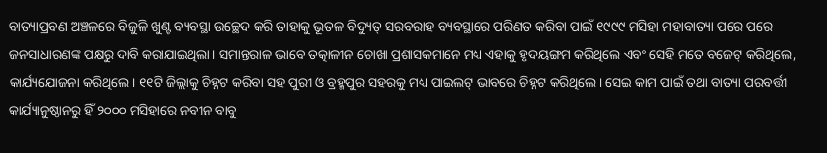ବାତ୍ୟାପ୍ରବଣ ଅଞ୍ଚଳରେ ବିଜୁଳି ଖୁଣ୍ଟ ବ୍ୟବସ୍ଥା ଉଚ୍ଛେଦ କରି ତାହାକୁ ଭୂତଳ ବିଦ୍ୟୁତ୍ ସରବରାହ ବ୍ୟବସ୍ଥାରେ ପରିଣତ କରିବା ପାଇଁ ୧୯୯୯ ମସିହା ମହାବାତ୍ୟା ପରେ ପରେ ଜନସାଧାରଣଙ୍କ ପକ୍ଷରୁ ଦାବି କରାଯାଇଥିଲା। ସମାନ୍ତରାଳ ଭାବେ ତତ୍କାଳୀନ ଚୋଖା ପ୍ରଶାସକମାନେ ମଧ୍ୟ ଏହାକୁ ହୃଦୟଙ୍ଗମ କରିଥିଲେ ଏବଂ ସେହି ମତେ ବଜେଟ୍ କରିଥିଲେ, କାର୍ଯ୍ୟଯୋଜନା କରିଥିଲେ। ୧୧ଟି ଜିଲ୍ଲାକୁ ଚିହ୍ନଟ କରିବା ସହ ପୁରୀ ଓ ବ୍ରହ୍ମପୁର ସହରକୁ ମଧ୍ୟ ପାଇଲଟ୍ ଭାବରେ ଚିହ୍ନଟ କରିଥିଲେ। ସେଇ କାମ ପାଇଁ ତଥା ବାତ୍ୟା ପରବର୍ତ୍ତୀ କାର୍ଯ୍ୟାନୁଷ୍ଠାନରୁ ହିଁ ୨୦୦୦ ମସିହାରେ ନବୀନ ବାବୁ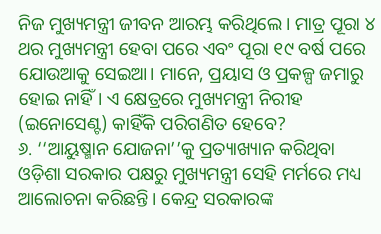ନିଜ ମୁଖ୍ୟମନ୍ତ୍ରୀ ଜୀବନ ଆରମ୍ଭ କରିଥିଲେ। ମାତ୍ର ପୂରା ୪ ଥର ମୁଖ୍ୟମନ୍ତ୍ରୀ ହେବା ପରେ ଏବଂ ପୂରା ୧୯ ବର୍ଷ ପରେ ଯୋଉଆକୁ ସେଇଆ। ମାନେ, ପ୍ରୟାସ ଓ ପ୍ରକଳ୍ପ ଜମାରୁ ହୋଇ ନାହିଁ। ଏ କ୍ଷେତ୍ରରେ ମୁଖ୍ୟମନ୍ତ୍ରୀ ନିରୀହ (ଇନୋସେଣ୍ଟ) କାହିଁକି ପରିଗଣିତ ହେବେ?
୬. ‘‘ଆୟୁଷ୍ମାନ ଯୋଜନା’’କୁ ପ୍ରତ୍ୟାଖ୍ୟାନ କରିଥିବା ଓଡ଼ିଶା ସରକାର ପକ୍ଷରୁ ମୁଖ୍ୟମନ୍ତ୍ରୀ ସେହି ମର୍ମରେ ମଧ୍ୟ ଆଲୋଚନା କରିଛନ୍ତି। କେନ୍ଦ୍ର ସରକାରଙ୍କ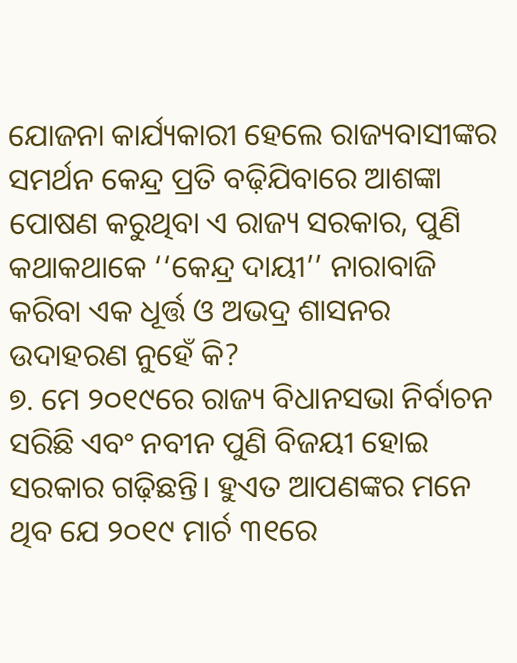ଯୋଜନା କାର୍ଯ୍ୟକାରୀ ହେଲେ ରାଜ୍ୟବାସୀଙ୍କର ସମର୍ଥନ କେନ୍ଦ୍ର ପ୍ରତି ବଢ଼ିଯିବାରେ ଆଶଙ୍କା ପୋଷଣ କରୁଥିବା ଏ ରାଜ୍ୟ ସରକାର, ପୁଣି କଥାକଥାକେ ‘‘କେନ୍ଦ୍ର ଦାୟୀ’’ ନାରାବାଜି କରିବା ଏକ ଧୂର୍ତ୍ତ ଓ ଅଭଦ୍ର ଶାସନର ଉଦାହରଣ ନୁହେଁ କି?
୭. ମେ ୨୦୧୯ରେ ରାଜ୍ୟ ବିଧାନସଭା ନିର୍ବାଚନ ସରିଛି ଏବଂ ନବୀନ ପୁଣି ବିଜୟୀ ହୋଇ ସରକାର ଗଢ଼ିଛନ୍ତି। ହୁଏତ ଆପଣଙ୍କର ମନେ ଥିବ ଯେ ୨୦୧୯ ମାର୍ଚ ୩୧ରେ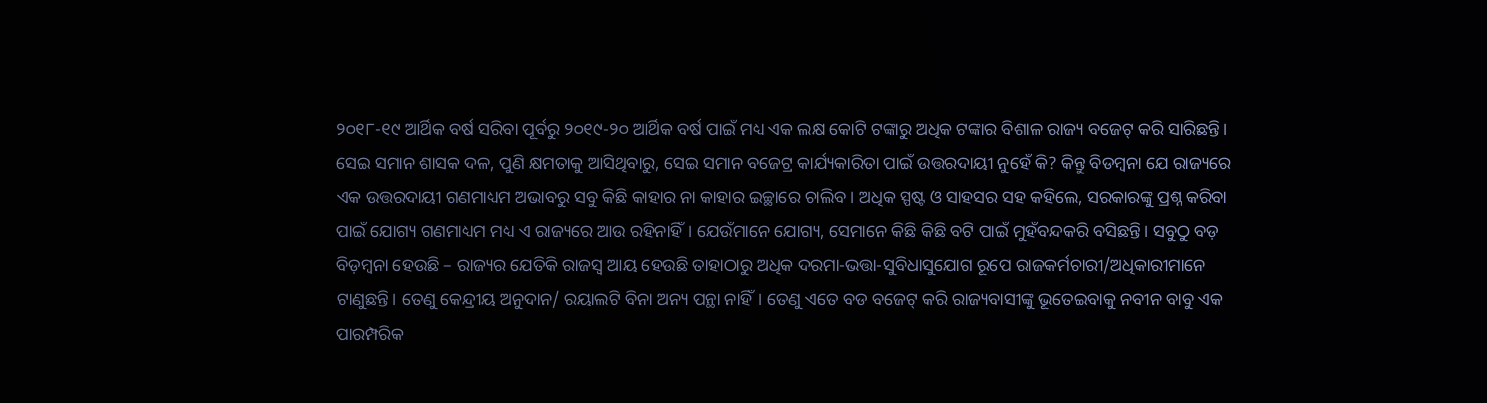୨୦୧୮-୧୯ ଆର୍ଥିକ ବର୍ଷ ସରିବା ପୂର୍ବରୁ ୨୦୧୯-୨୦ ଆର୍ଥିକ ବର୍ଷ ପାଇଁ ମଧ୍ୟ ଏକ ଲକ୍ଷ କୋଟି ଟଙ୍କାରୁ ଅଧିକ ଟଙ୍କାର ବିଶାଳ ରାଜ୍ୟ ବଜେଟ୍ କରି ସାରିଛନ୍ତି। ସେଇ ସମାନ ଶାସକ ଦଳ, ପୁଣି କ୍ଷମତାକୁ ଆସିଥିବାରୁ, ସେଇ ସମାନ ବଜେଟ୍ର କାର୍ଯ୍ୟକାରିତା ପାଇଁ ଉତ୍ତରଦାୟୀ ନୁହେଁ କି? କିନ୍ତୁ ବିଡମ୍ବନା ଯେ ରାଜ୍ୟରେ ଏକ ଉତ୍ତରଦାୟୀ ଗଣମାଧ୍ୟମ ଅଭାବରୁ ସବୁ କିଛି କାହାର ନା କାହାର ଇଚ୍ଛାରେ ଚାଲିବ। ଅଧିକ ସ୍ପଷ୍ଟ ଓ ସାହସର ସହ କହିଲେ, ସରକାରଙ୍କୁ ପ୍ରଶ୍ନ କରିବା ପାଇଁ ଯୋଗ୍ୟ ଗଣମାଧ୍ୟମ ମଧ୍ୟ ଏ ରାଜ୍ୟରେ ଆଉ ରହିନାହିଁ। ଯେଉଁମାନେ ଯୋଗ୍ୟ, ସେମାନେ କିଛି କିଛି ବଟି ପାଇଁ ମୁହଁବନ୍ଦକରି ବସିଛନ୍ତି। ସବୁଠୁ ବଡ଼ ବିଡ଼ମ୍ବନା ହେଉଛି – ରାଜ୍ୟର ଯେତିକି ରାଜସ୍ୱ ଆୟ ହେଉଛି ତାହାଠାରୁ ଅଧିକ ଦରମା-ଭତ୍ତା-ସୁବିଧାସୁଯୋଗ ରୂପେ ରାଜକର୍ମଚାରୀ/ଅଧିକାରୀମାନେ ଟାଣୁଛନ୍ତି। ତେଣୁ କେନ୍ଦ୍ରୀୟ ଅନୁଦାନ/ ରୟାଲଟି ବିନା ଅନ୍ୟ ପନ୍ଥା ନାହିଁ। ତେଣୁ ଏତେ ବଡ ବଜେଟ୍ କରି ରାଜ୍ୟବାସୀଙ୍କୁ ଭୂତେଇବାକୁ ନବୀନ ବାବୁ ଏକ ପାରମ୍ପରିକ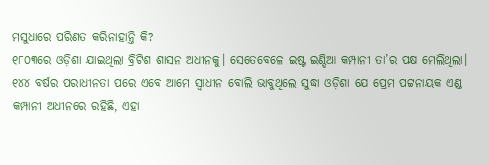ମସୁଧାରେ ପରିଣତ କରିନାହାନ୍ତି କି?
୧୮୦୩ରେ ଓଡ଼ିଶା ଯାଇଥିଲା ବ୍ରିଟିଶ ଶାସନ ଅଧୀନକୁ। ସେତେବେଳେ ଇଷ୍ଟ ଇଣ୍ଡିଆ କମ୍ପାନୀ ତା’ର ପକ୍ଷ ମେଲିଥିଲା। ୧୪୪ ବର୍ଷର ପରାଧୀନତା ପରେ ଏବେ ଆମେ ସ୍ୱାଧୀନ ବୋଲି ଭାବୁଥିଲେ ସୁଦ୍ଧା ଓଡ଼ିଶା ଯେ ପ୍ରେମ ପଟ୍ଟନାୟକ ଏଣ୍ଡ କମ୍ପାନୀ ଅଧୀନରେ ରହିଛି, ଏହା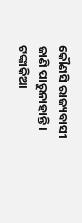କୌଣସି ରାଜ୍ୟବାସୀ ଜାଣି ପାରୁନାହାନ୍ତି। ଟଙ୍କାକିଆ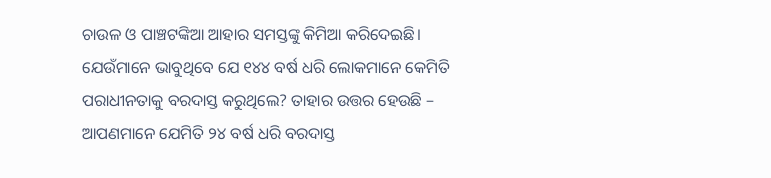ଚାଉଳ ଓ ପାଞ୍ଚଟଙ୍କିଆ ଆହାର ସମସ୍ତଙ୍କୁ କିମିଆ କରିଦେଇଛି। ଯେଉଁମାନେ ଭାବୁଥିବେ ଯେ ୧୪୪ ବର୍ଷ ଧରି ଲୋକମାନେ କେମିତି ପରାଧୀନତାକୁ ବରଦାସ୍ତ କରୁଥିଲେ? ତାହାର ଉତ୍ତର ହେଉଛି – ଆପଣମାନେ ଯେମିତି ୨୪ ବର୍ଷ ଧରି ବରଦାସ୍ତ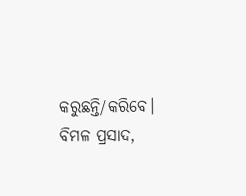କରୁଛନ୍ତି/କରିବେ।
ବିମଳ ପ୍ରସାଦ,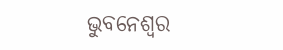ଭୁବନେଶ୍ୱର